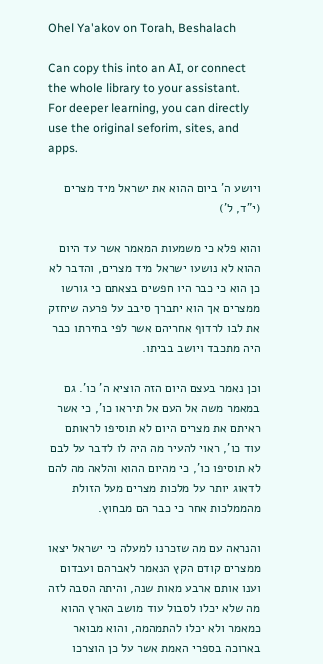Ohel Ya'akov on Torah, Beshalach

Can copy this into an AI, or connect the whole library to your assistant. For deeper learning, you can directly use the original seforim, sites, and apps.

ויושע ה' ביום ההוא את ישראל מיד מצרים (י"ד, ל')

והוא פלא כי משמעות המאמר אשר עד היום ההוא לא נושעו ישראל מיד מצרים, והדבר לא כן הוא כי כבר היו חפשים בצאתם כי גורשו ממצרים אך הוא יתברך סיבב על פרעה שיחזק את לבו לרדוף אחריהם אשר לפי בחירתו כבר היה מתכבד ויושב בביתו.

וכן נאמר בעצם היום הזה הוציא ה' כו'. גם במאמר משה אל העם אל תיראו כו', כי אשר ראיתם את מצרים היום לא תוסיפו לראותם עוד כו', ראוי להעיר מה היה לו לדבר על לבם לא תוסיפו כו', כי מהיום ההוא והלאה מה להם לדאוג יותר על מלכות מצרים מעל הזולת מהממלכות אחר כי כבר הם מבחוץ.

והנראה עם מה שזכרנו למעלה כי ישראל יצאו ממצרים קודם הקץ הנאמר לאברהם ועבדום וענו אותם ארבע מאות שנה, והיתה הסבה לזה מה שלא יכלו לסבול עוד מושב הארץ ההוא כמאמר ולא יכלו להתמהמה, והוא מבואר בארוכה בספרי האמת אשר על כן הוצרכו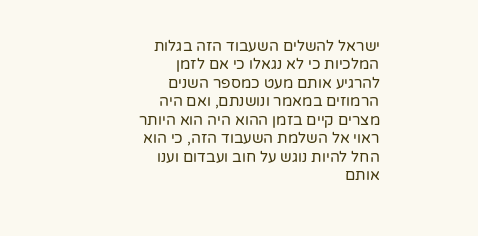ישראל להשלים השעבוד הזה בגלות המלכיות כי לא נגאלו כי אם לזמן להרגיע אותם מעט כמספר השנים הרמוזים במאמר ונושנתם, ואם היה מצרים קיים בזמן ההוא היה הוא היותר ראוי אל השלמת השעבוד הזה, כי הוא החל להיות נוגש על חוב ועבדום וענו אותם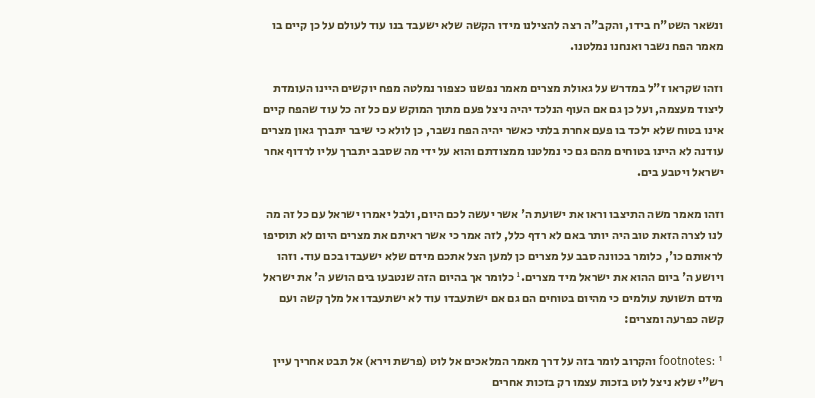ונשאר השט"ח בידו, והקב"ה רצה להצילנו מידו הקשה שלא ישעבד בנו עוד לעולם על כן קיים בו מאמר הפח נשבר ואנחנו נמלטנו.

וזהו שקראו ז"ל במדרש על גאולת מצרים מאמר נפשנו כצפור נמלטה מפח יוקשים היינו העומדת ליצוד מעצמה, ועל כן גם אם העוף הנלכד יהיה ניצל פעם מתוך המוקש עם כל זה כל עוד שהפח קיים אינו בטוח שלא ילכד בו פעם אחרת בלתי כאשר יהיה הפח נשבר, כן לולא כי שיבר יתברך גאון מצרים עודנה לא היינו בטוחים מהם גם כי נמלטנו ממצודתם והוא על ידי מה שסבב יתברך עליו לרדוף אחר ישראל ויטבע בים.

וזהו מאמר משה התיצבו וראו את ישועת ה' אשר יעשה לכם היום, ולבל יאמרו ישראל עם כל זה מה לנו לצרה הזאת טוב היה יותר באם לא רדף כלל, לזה אמר כי אשר ראיתם את מצרים היום לא תוסיפו לראותם כו', כלומר בכוונה סבב על מצרים כן למען הצל אתכם מידם שלא ישעבדו בכם עוד. וזהו ויושע ה' ביום ההוא את ישראל מיד מצרים.¹ כלומר אך בהיום הזה שנטבעו בים הושע ה' את ישראל מידם תשועת עולמים כי מהיום בטוחים הם גם אם ישתעבדו עוד לא ישתעבדו אל מלך קשה ועם קשה כפרעה ומצרים:

footnotes: ¹ והקרוב לומר בזה על דרך מאמר המלאכים אל לוט (פרשת וירא) אל תבט אחריך עיין רש"י שלא ניצל לוט בזכות עצמו רק בזכות אחרים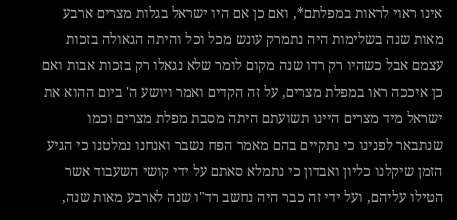אינו ראוי לראות במפלתם*, ואם כן אם היו ישראל בגלות מצרים ארבע מאות שנה בשלימות היה נתמרק עונש מכל וכל והיתה הגאולה בזכות עצמם אבל כשהיו רק רדו שנה מקום לומר שלא נגאלו רק בזכות אבות ואם כן איככה ראו במפלת מצרים, על זה הקדים ואמר ויושע ה' ביום ההוא את ישראל מיד מצרים היינו תשועתם היתה מסבת מפלת מצרים וכמו שנתבאר לפנינו כי נתקיים בהם מאמר הפח נשבר ואנחנו נמלטנו כי הגיע הזמן שיקלנו כליון ואבדון כי נתמלא סאתם על ידי קושי השעבוד אשר הטילו עליהם, ועל ידי זה כבר היה נחשב רד"ו שנה לארבע מאות שנה,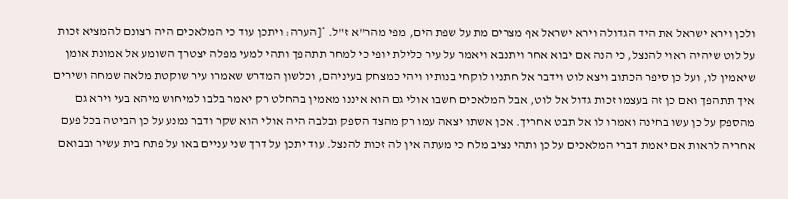ולכן וירא ישראל את היד הגדולה וירא ישראל אף מצרים מת על שפת הים, מפי מהר"א ז"ל. *[הערה: ויתכן עוד כי המלאכים היה רצונם להמציא זכות על לוט שיהיה ראוי להנצל, כי הנה אם יבוא אחר ויתנבא ויאמר על עיר כלילת יופי כי למחר תתהפך ותהי למעי מפלה יצטרך השומע אל אמונת אומן שיאמין לו, ועל כן סיפר הכתוב ויצא לוט וידבר אל חתניו לוקחי בנותיו ויהי כמצחק בעיניהם, וכלשון המדרש שאמרו עיר שוקטת מלאה שמחה ושירים איך תתהפך ואם כן זה בעצמו זכות גדול אל לוט, אבל המלאכים חשבו אולי גם הוא איננו מאמין בהחלט רק יאמר בלבו למיחוש מיהא בעי וירא גם מהספק על כן עשו בחינה ואמרו לו אל תבט אחריך. אכן אשתו יצאה עמו רק מהצד הספק ובלבה היה אולי הוא שקר ודבר נמנע על כן הביטה בכל פעם אחריה לראות אם יאמת דברי המלאכים על כן ותהי נציב מלח כי מעתה אין לה זכות להנצל. עוד יתכן על דרך שני עניים באו על פתח בית עשיר ובבואם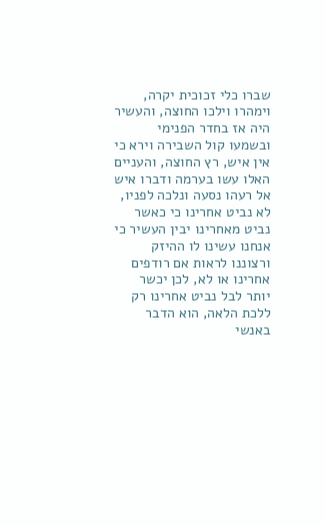שברו כלי זכוכית יקרה, וימהרו וילכו החוצה, והעשיר היה אז בחדר הפנימי ובשמעו קול השבירה וירא כי אין איש, רץ החוצה, והעניים האלו עשו בערמה ודברו איש אל רעהו נסעה ונלכה לפניו, לא נביט אחרינו כי כאשר נביט מאחרינו יבין העשיר כי אנחנו עשינו לו ההיזק ורצוננו לראות אם רודפים אחרינו או לא, לכן יכשר יותר לבל נביט אחרינו רק ללכת הלאה, הוא הדבר באנשי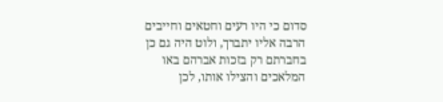סדום כי היו רעים וחטאים וחייבים הרבה אליו יתברך, ולוט היה גם כן בחברתם רק בזכות אברהם באו המלאכים והצילו אותו, לכן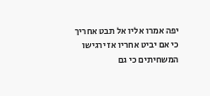יפה אמרו אליו אל תבט אחריך כי אם יביט אחריו אז ירגישו המשחיתים כי גם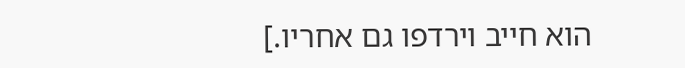הוא חייב וירדפו גם אחריו.]